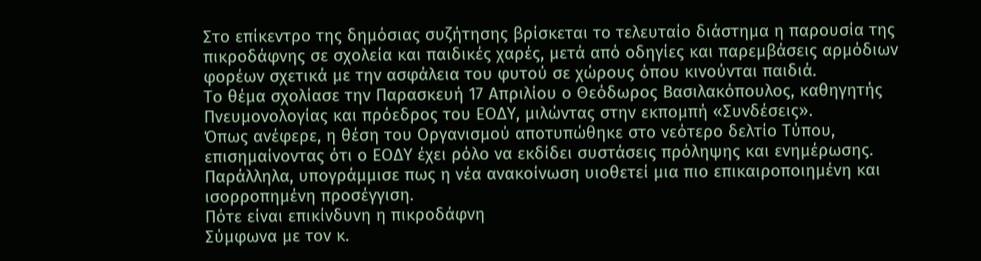Στο επίκεντρο της δημόσιας συζήτησης βρίσκεται το τελευταίο διάστημα η παρουσία της πικροδάφνης σε σχολεία και παιδικές χαρές, μετά από οδηγίες και παρεμβάσεις αρμόδιων φορέων σχετικά με την ασφάλεια του φυτού σε χώρους όπου κινούνται παιδιά.
Το θέμα σχολίασε την Παρασκευή 17 Απριλίου ο Θεόδωρος Βασιλακόπουλος, καθηγητής Πνευμονολογίας και πρόεδρος του ΕΟΔΥ, μιλώντας στην εκπομπή «Συνδέσεις».
Όπως ανέφερε, η θέση του Οργανισμού αποτυπώθηκε στο νεότερο δελτίο Τύπου, επισημαίνοντας ότι ο ΕΟΔΥ έχει ρόλο να εκδίδει συστάσεις πρόληψης και ενημέρωσης. Παράλληλα, υπογράμμισε πως η νέα ανακοίνωση υιοθετεί μια πιο επικαιροποιημένη και ισορροπημένη προσέγγιση.
Πότε είναι επικίνδυνη η πικροδάφνη
Σύμφωνα με τον κ.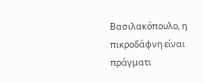Βασιλακόπουλο, η πικροδάφνη είναι πράγματι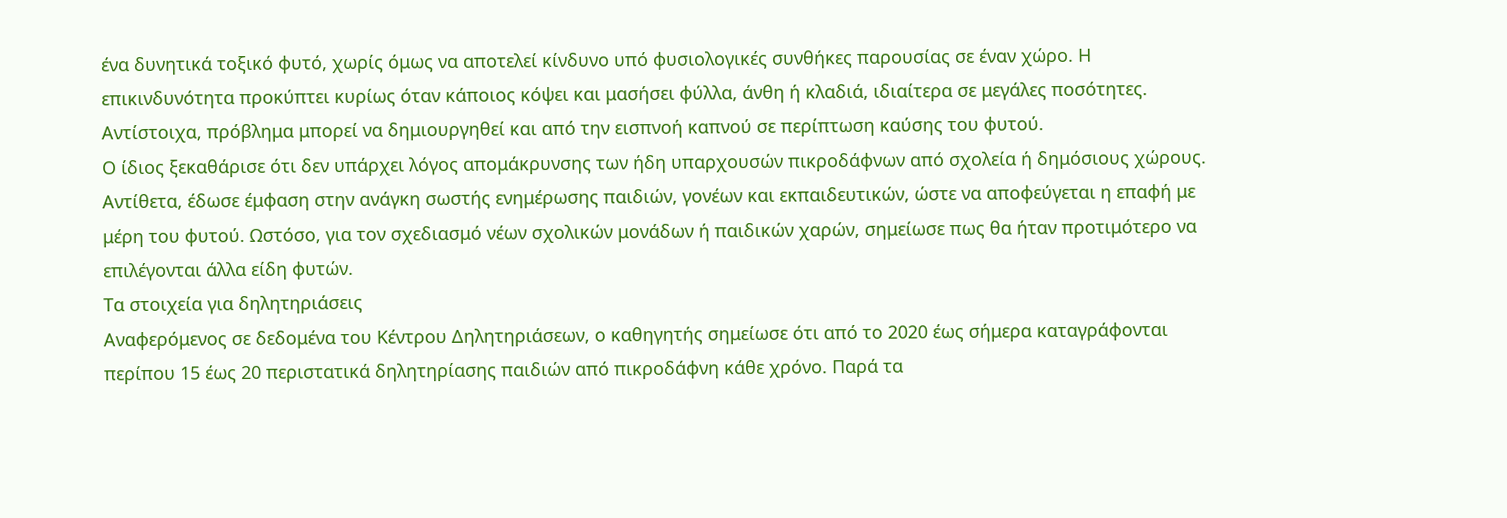ένα δυνητικά τοξικό φυτό, χωρίς όμως να αποτελεί κίνδυνο υπό φυσιολογικές συνθήκες παρουσίας σε έναν χώρο. Η επικινδυνότητα προκύπτει κυρίως όταν κάποιος κόψει και μασήσει φύλλα, άνθη ή κλαδιά, ιδιαίτερα σε μεγάλες ποσότητες. Αντίστοιχα, πρόβλημα μπορεί να δημιουργηθεί και από την εισπνοή καπνού σε περίπτωση καύσης του φυτού.
Ο ίδιος ξεκαθάρισε ότι δεν υπάρχει λόγος απομάκρυνσης των ήδη υπαρχουσών πικροδάφνων από σχολεία ή δημόσιους χώρους. Αντίθετα, έδωσε έμφαση στην ανάγκη σωστής ενημέρωσης παιδιών, γονέων και εκπαιδευτικών, ώστε να αποφεύγεται η επαφή με μέρη του φυτού. Ωστόσο, για τον σχεδιασμό νέων σχολικών μονάδων ή παιδικών χαρών, σημείωσε πως θα ήταν προτιμότερο να επιλέγονται άλλα είδη φυτών.
Τα στοιχεία για δηλητηριάσεις
Αναφερόμενος σε δεδομένα του Κέντρου Δηλητηριάσεων, ο καθηγητής σημείωσε ότι από το 2020 έως σήμερα καταγράφονται περίπου 15 έως 20 περιστατικά δηλητηρίασης παιδιών από πικροδάφνη κάθε χρόνο. Παρά τα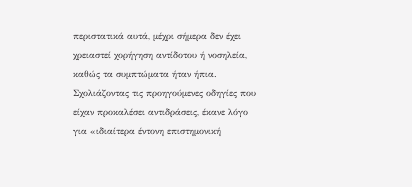περιστατικά αυτά, μέχρι σήμερα δεν έχει χρειαστεί χορήγηση αντίδοτου ή νοσηλεία, καθώς τα συμπτώματα ήταν ήπια.
Σχολιάζοντας τις προηγούμενες οδηγίες που είχαν προκαλέσει αντιδράσεις, έκανε λόγο για «ιδιαίτερα έντονη επιστημονική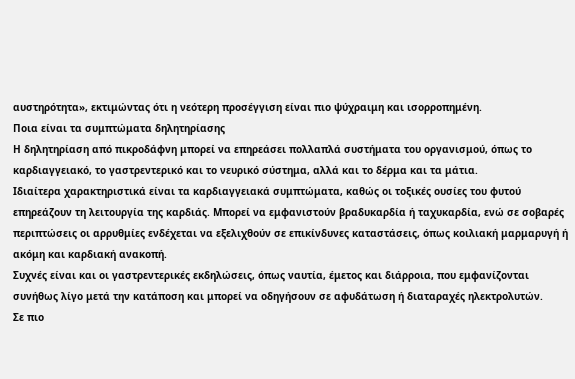αυστηρότητα», εκτιμώντας ότι η νεότερη προσέγγιση είναι πιο ψύχραιμη και ισορροπημένη.
Ποια είναι τα συμπτώματα δηλητηρίασης
Η δηλητηρίαση από πικροδάφνη μπορεί να επηρεάσει πολλαπλά συστήματα του οργανισμού, όπως το καρδιαγγειακό, το γαστρεντερικό και το νευρικό σύστημα, αλλά και το δέρμα και τα μάτια.
Ιδιαίτερα χαρακτηριστικά είναι τα καρδιαγγειακά συμπτώματα, καθώς οι τοξικές ουσίες του φυτού επηρεάζουν τη λειτουργία της καρδιάς. Μπορεί να εμφανιστούν βραδυκαρδία ή ταχυκαρδία, ενώ σε σοβαρές περιπτώσεις οι αρρυθμίες ενδέχεται να εξελιχθούν σε επικίνδυνες καταστάσεις, όπως κοιλιακή μαρμαρυγή ή ακόμη και καρδιακή ανακοπή.
Συχνές είναι και οι γαστρεντερικές εκδηλώσεις, όπως ναυτία, έμετος και διάρροια, που εμφανίζονται συνήθως λίγο μετά την κατάποση και μπορεί να οδηγήσουν σε αφυδάτωση ή διαταραχές ηλεκτρολυτών.
Σε πιο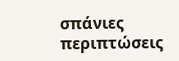σπάνιες περιπτώσεις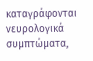καταγράφονται νευρολογικά συμπτώματα,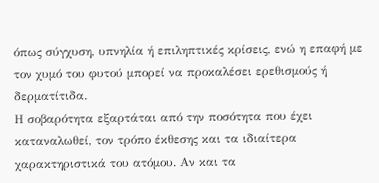όπως σύγχυση, υπνηλία ή επιληπτικές κρίσεις, ενώ η επαφή με τον χυμό του φυτού μπορεί να προκαλέσει ερεθισμούς ή δερματίτιδα.
Η σοβαρότητα εξαρτάται από την ποσότητα που έχει καταναλωθεί, τον τρόπο έκθεσης και τα ιδιαίτερα χαρακτηριστικά του ατόμου. Αν και τα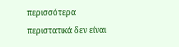περισσότερα περιστατικά δεν είναι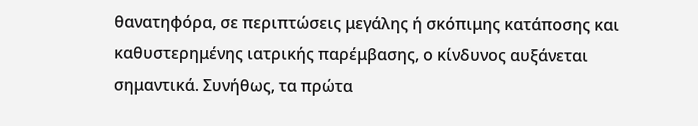θανατηφόρα, σε περιπτώσεις μεγάλης ή σκόπιμης κατάποσης και καθυστερημένης ιατρικής παρέμβασης, ο κίνδυνος αυξάνεται σημαντικά. Συνήθως, τα πρώτα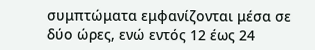συμπτώματα εμφανίζονται μέσα σε δύο ώρες, ενώ εντός 12 έως 24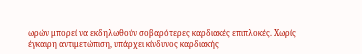ωρών μπορεί να εκδηλωθούν σοβαρότερες καρδιακές επιπλοκές. Χωρίς έγκαιρη αντιμετώπιση, υπάρχει κίνδυνος καρδιακής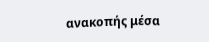ανακοπής μέσα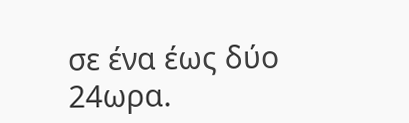σε ένα έως δύο 24ωρα.